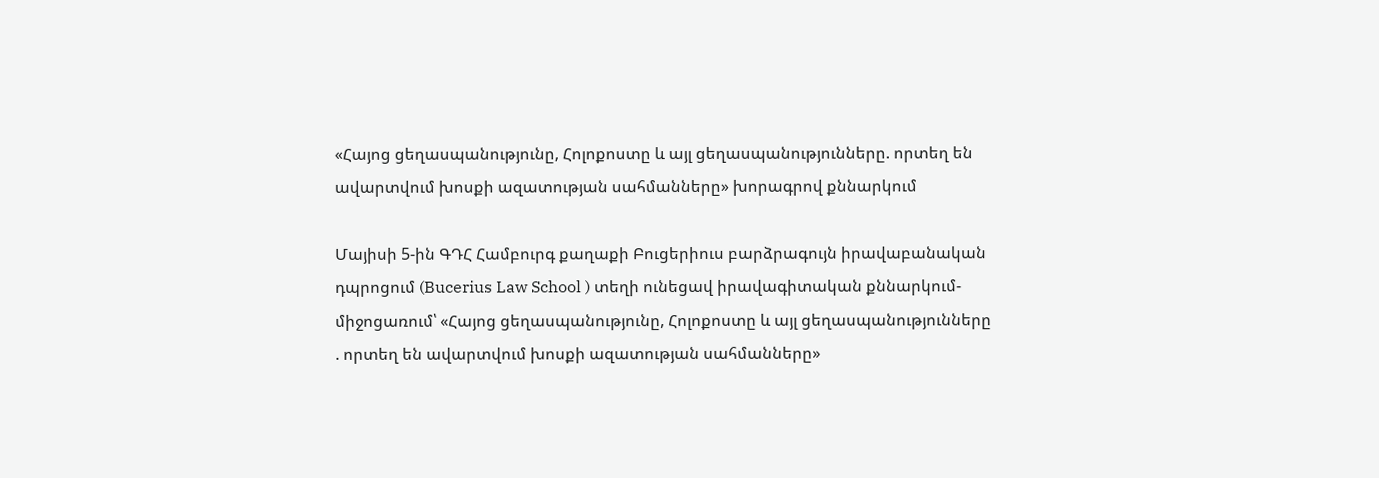«Հայոց ցեղասպանությունը, Հոլոքոստը և այլ ցեղասպանությունները. որտեղ են ավարտվում խոսքի ազատության սահմանները» խորագրով քննարկում

Մայիսի 5-ին ԳԴՀ Համբուրգ քաղաքի Բուցերիուս բարձրագույն իրավաբանական դպրոցում (Bucerius Law School ) տեղի ունեցավ իրավագիտական քննարկում-միջոցառում՝ «Հայոց ցեղասպանությունը, Հոլոքոստը և այլ ցեղասպանությունները . որտեղ են ավարտվում խոսքի ազատության սահմանները»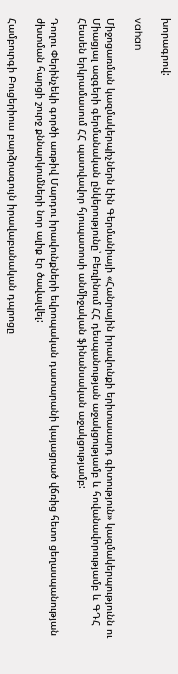խորագրով:

vahan

Միջոցառման կազմակերպիչներն էին Գերմանիայի «Հանրային իրավունքի երիտասարդ գիտություն» կազմակերպությունն ու Միացյալ ազգերի գերմանական ընկերությունը՝ Բեռլինում ՀՀ դեսպանության աջակցությամբ և հովանավորությամբ և ԳԴՀ Հեսսեն երկրամասում ՀՀ պատվավոր հյուպատոսի անմիջական ֆինանսական աջակցությամբ:

Դողու Փերինչեկի գործի առթիվ Մարդու իրավունքների եվրոպական դատարանի կայացրած վճռից հետո ցեղասպանության ժխտման հարցի շուրջ քննարկումների նոր ալիք էր ծավալվել:

Համբուրգի Բուցերիուս բարձրագույն իրավաբանական դպրոցը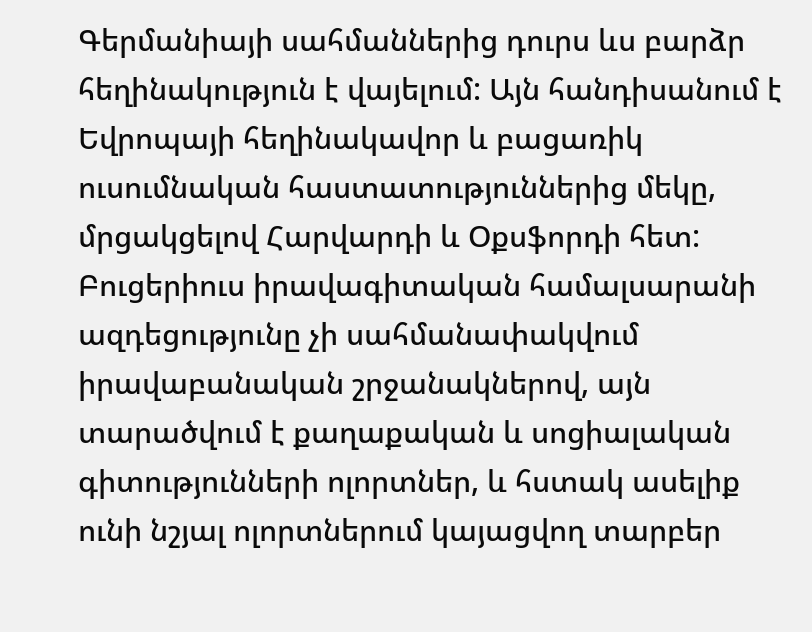Գերմանիայի սահմաններից դուրս ևս բարձր հեղինակություն է վայելում: Այն հանդիսանում է Եվրոպայի հեղինակավոր և բացառիկ ուսումնական հաստատություններից մեկը, մրցակցելով Հարվարդի և Օքսֆորդի հետ: Բուցերիուս իրավագիտական համալսարանի ազդեցությունը չի սահմանափակվում իրավաբանական շրջանակներով, այն տարածվում է քաղաքական և սոցիալական գիտությունների ոլորտներ, և հստակ ասելիք ունի նշյալ ոլորտներում կայացվող տարբեր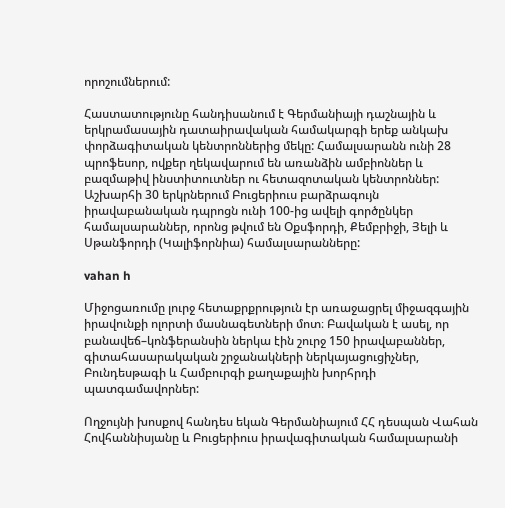որոշումներում:

Հաստատությունը հանդիսանում է Գերմանիայի դաշնային և երկրամասային դատաիրավական համակարգի երեք անկախ փորձագիտական կենտրոններից մեկը: Համալսարանն ունի 28 պրոֆեսոր, ովքեր ղեկավարում են առանձին ամբիոններ և բազմաթիվ ինստիտուտներ ու հետազոտական կենտրոններ: Աշխարհի 30 երկրներում Բուցերիուս բարձրագույն իրավաբանական դպրոցն ունի 100-ից ավելի գործընկեր համալսարաններ, որոնց թվում են Օքսֆորդի, Քեմբրիջի, Յելի և Սթանֆորդի (Կալիֆորնիա) համալսարանները:

vahan h

Միջոցառումը լուրջ հետաքրքրություն էր առաջացրել միջազգային իրավունքի ոլորտի մասնագետների մոտ։ Բավական է ասել, որ բանավեճ–կոնֆերանսին ներկա էին շուրջ 150 իրավաբաններ, գիտահասարակական շրջանակների ներկայացուցիչներ, Բունդեսթագի և Համբուրգի քաղաքային խորհրդի պատգամավորներ:

Ողջույնի խոսքով հանդես եկան Գերմանիայում ՀՀ դեսպան Վահան Հովհաննիսյանը և Բուցերիուս իրավագիտական համալսարանի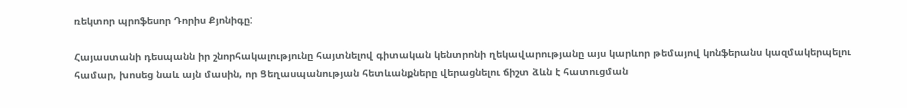ռեկտոր պրոֆեսոր Դորիս Քյոնիգը:

Հայաստանի դեսպանն իր շնորհակալությունը հայտնելով գիտական կենտրոնի ղեկավարությանը այս կարևոր թեմայով կոնֆերանս կազմակերպելու համար, խոսեց նաև այն մասին, որ Ցեղասպանության հետևանքները վերացնելու ճիշտ ձևն է հատուցման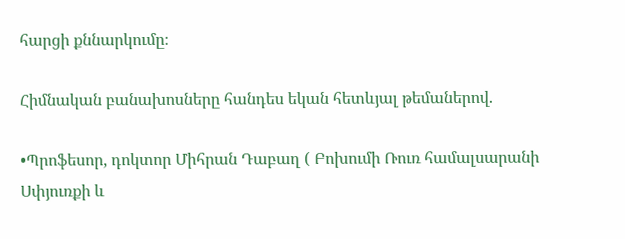հարցի քննարկումը։

Հիմնական բանախոսները հանդես եկան հետևյալ թեմաներով.

•Պրոֆեսոր, դոկտոր Միհրան Դաբաղ ( Բոխումի Ռուռ համալսարանի Սփյուռքի և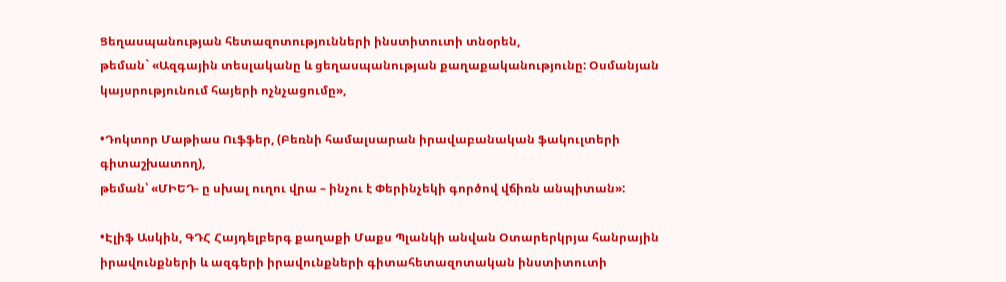Ցեղասպանության հետազոտությունների ինստիտուտի տնօրեն,
թեման` «Ազգային տեսլականը և ցեղասպանության քաղաքականությունը: Օսմանյան կայսրությունում հայերի ոչնչացումը»,

•Դոկտոր Մաթիաս Ուֆֆեր, (Բեռնի համալսարան իրավաբանական ֆակուլտերի գիտաշխատող),
թեման՝ «ՄԻԵԴ- ը սխալ ուղու վրա – ինչու է Փերինչեկի գործով վճիռն անպիտան»:

•Էլիֆ Ասկին, ԳԴՀ Հայդելբերգ քաղաքի Մաքս Պլանկի անվան Օտարերկրյա հանրային իրավունքների և ազգերի իրավունքների գիտահետազոտական ինստիտուտի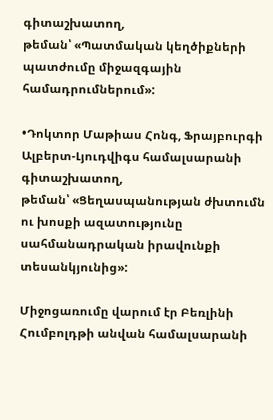գիտաշխատող,
թեման՝ «Պատմական կեղծիքների պատժումը միջազգային համադրումներում»:

•Դոկտոր Մաթիաս Հոնգ, Ֆրայբուրգի Ալբերտ-Լյուդվիգս համալսարանի գիտաշխատող,
թեման՝ «Ցեղասպանության ժխտումն ու խոսքի ազատությունը սահմանադրական իրավունքի տեսանկյունից»:

Միջոցառումը վարում էր Բեռլինի Հումբոլդթի անվան համալսարանի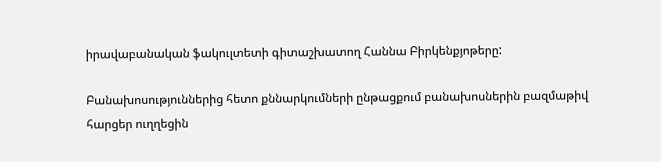իրավաբանական ֆակուլտետի գիտաշխատող Հաննա Բիրկենքյոթերը:

Բանախոսություններից հետո քննարկումների ընթացքում բանախոսներին բազմաթիվ հարցեր ուղղեցին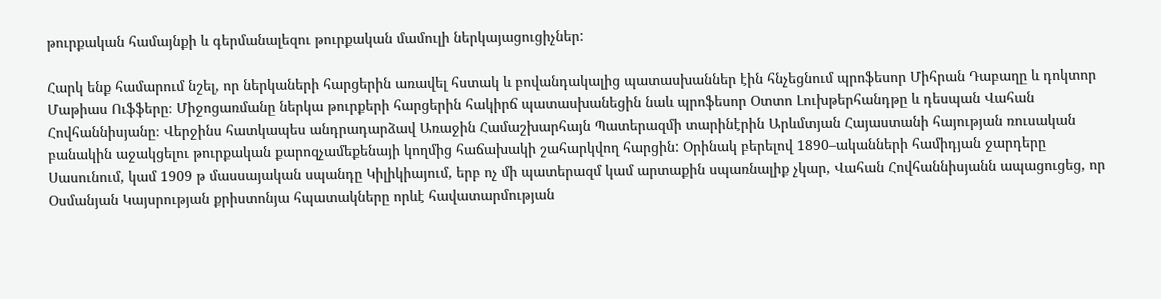թուրքական համայնքի և գերմանալեզու թուրքական մամուլի ներկայացուցիչներ:

Հարկ ենք համարում նշել, որ ներկաների հարցերին առավել հստակ և բովանդակալից պատասխաններ էին հնչեցնում պրոֆեսոր Միհրան Դաբաղը և դոկտոր Մաթիաս Ուֆֆերը։ Միջոցառմանը ներկա թուրքերի հարցերին հակիրճ պատասխանեցին նաև պրոֆեսոր Օտտո Լուխթերհանդթը և դեսպան Վահան Հովհաննիսյանը։ Վերջինս հատկապես անդրադարձավ Առաջին Համաշխարհայն Պատերազմի տարինէրին Արևմտյան Հայաստանի հայության ռուսական բանակին աջակցելու թուրքական քարոզչամեքենայի կողմից հաճախակի շահարկվող հարցին: Օրինակ բերելով 1890–ականների համիդյան ջարդերը Սասունում, կամ 1909 թ մասսայական սպանդը Կիլիկիայում, երբ ոչ մի պատերազմ կամ արտաքին սպառնալիք չկար, Վահան Հովհաննիսյանն ապացուցեց, որ Օսմանյան Կայսրության քրիստոնյա հպատակները որևէ հավատարմության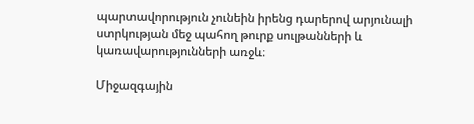պարտավորություն չունեին իրենց դարերով արյունալի ստրկության մեջ պահող թուրք սուլթանների և կառավարությունների առջև։

Միջազգային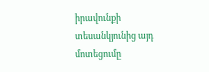իրավունքի տեսանկյունից այդ մոտեցումը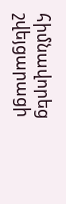հիմնավորեց շվեյցարացի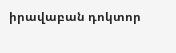իրավաբան դոկտոր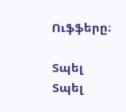Ուֆֆերը։

Տպել Տպել